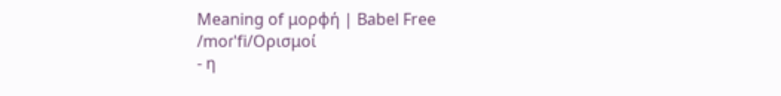Meaning of μορφή | Babel Free
/moɾˈfi/Ορισμοί
- η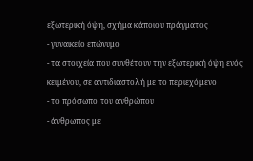εξωτερική όψη, σχήμα κάποιου πράγματος
- γυναικείο επώνυμο
- τα στοιχεία που συνθέτουν την εξωτερική όψη ενός κειμένου, σε αντιδιαστολή με το περιεχόμενο
- το πρόσωπο του ανθρώπου
- άνθρωπος με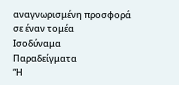αναγνωρισμένη προσφορά σε έναν τομέα
Ισοδύναμα
Παραδείγματα
“Η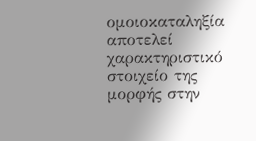ομοιοκαταληξία αποτελεί χαρακτηριστικό στοιχείο της μορφής στην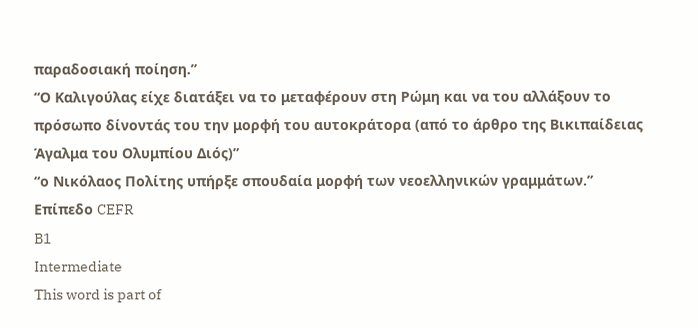παραδοσιακή ποίηση.”
“Ο Καλιγούλας είχε διατάξει να το μεταφέρουν στη Ρώμη και να του αλλάξουν το πρόσωπο δίνοντάς του την μορφή του αυτοκράτορα (από το άρθρο της Βικιπαίδειας Άγαλμα του Ολυμπίου Διός)”
“ο Νικόλαος Πολίτης υπήρξε σπουδαία μορφή των νεοελληνικών γραμμάτων.”
Επίπεδο CEFR
B1
Intermediate
This word is part of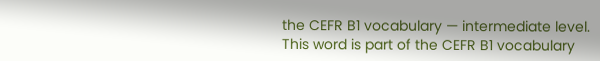the CEFR B1 vocabulary — intermediate level.
This word is part of the CEFR B1 vocabulary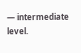— intermediate level.